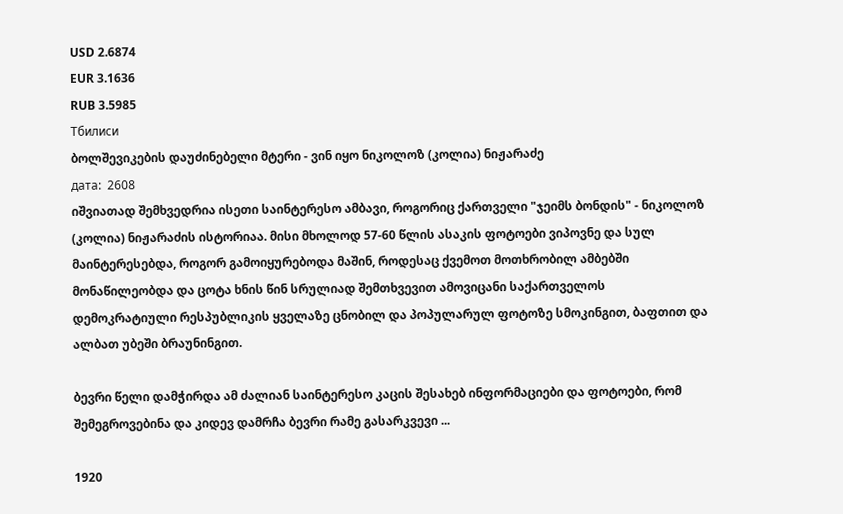USD 2.6874
EUR 3.1636
RUB 3.5985
Тбилиси
ბოლშევიკების დაუძინებელი მტერი - ვინ იყო ნიკოლოზ (კოლია) ნიჟარაძე
дата:  2608
იშვიათად შემხვედრია ისეთი საინტერესო ამბავი, როგორიც ქართველი "ჯეიმს ბონდის" - ნიკოლოზ (კოლია) ნიჟარაძის ისტორიაა. მისი მხოლოდ 57-60 წლის ასაკის ფოტოები ვიპოვნე და სულ მაინტერესებდა, როგორ გამოიყურებოდა მაშინ, როდესაც ქვემოთ მოთხრობილ ამბებში მონაწილეობდა და ცოტა ხნის წინ სრულიად შემთხვევით ამოვიცანი საქართველოს დემოკრატიული რესპუბლიკის ყველაზე ცნობილ და პოპულარულ ფოტოზე სმოკინგით, ბაფთით და ალბათ უბეში ბრაუნინგით.

ბევრი წელი დამჭირდა ამ ძალიან საინტერესო კაცის შესახებ ინფორმაციები და ფოტოები, რომ შემეგროვებინა და კიდევ დამრჩა ბევრი რამე გასარკვევი ...

1920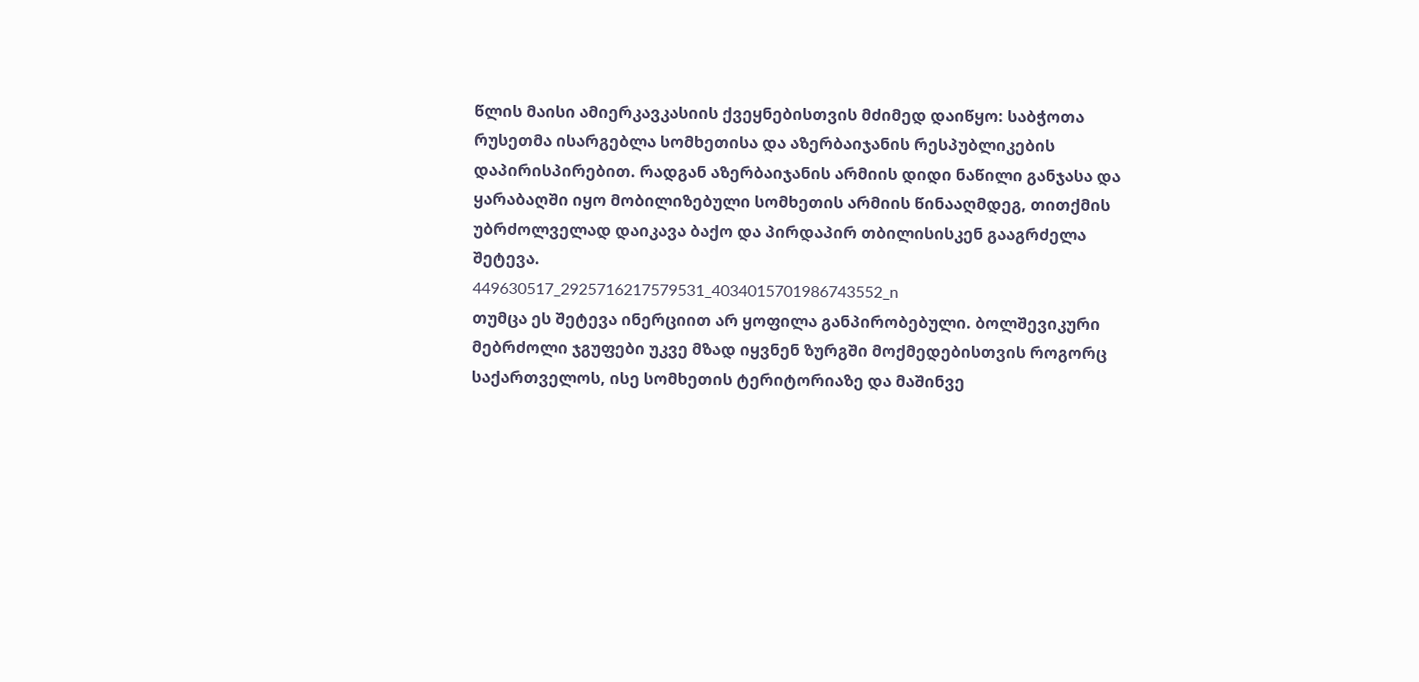წლის მაისი ამიერკავკასიის ქვეყნებისთვის მძიმედ დაიწყო: საბჭოთა რუსეთმა ისარგებლა სომხეთისა და აზერბაიჯანის რესპუბლიკების დაპირისპირებით. რადგან აზერბაიჯანის არმიის დიდი ნაწილი განჯასა და ყარაბაღში იყო მობილიზებული სომხეთის არმიის წინააღმდეგ, თითქმის უბრძოლველად დაიკავა ბაქო და პირდაპირ თბილისისკენ გააგრძელა შეტევა.
449630517_2925716217579531_4034015701986743552_n
თუმცა ეს შეტევა ინერციით არ ყოფილა განპირობებული. ბოლშევიკური მებრძოლი ჯგუფები უკვე მზად იყვნენ ზურგში მოქმედებისთვის როგორც საქართველოს, ისე სომხეთის ტერიტორიაზე და მაშინვე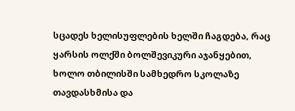სცადეს ხელისუფლების ხელში ჩაგდება, რაც ყარსის ოლქში ბოლშევიკური აჯანყებით, ხოლო თბილისში სამხედრო სკოლაზე თავდასხმისა და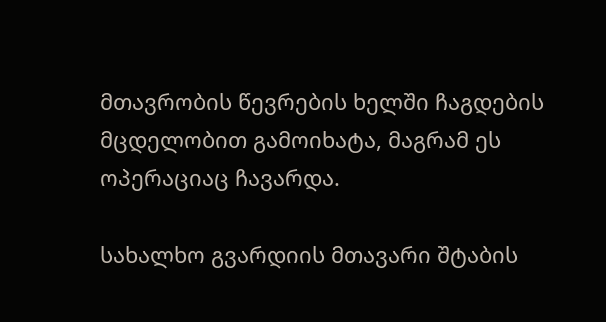მთავრობის წევრების ხელში ჩაგდების მცდელობით გამოიხატა, მაგრამ ეს ოპერაციაც ჩავარდა.

სახალხო გვარდიის მთავარი შტაბის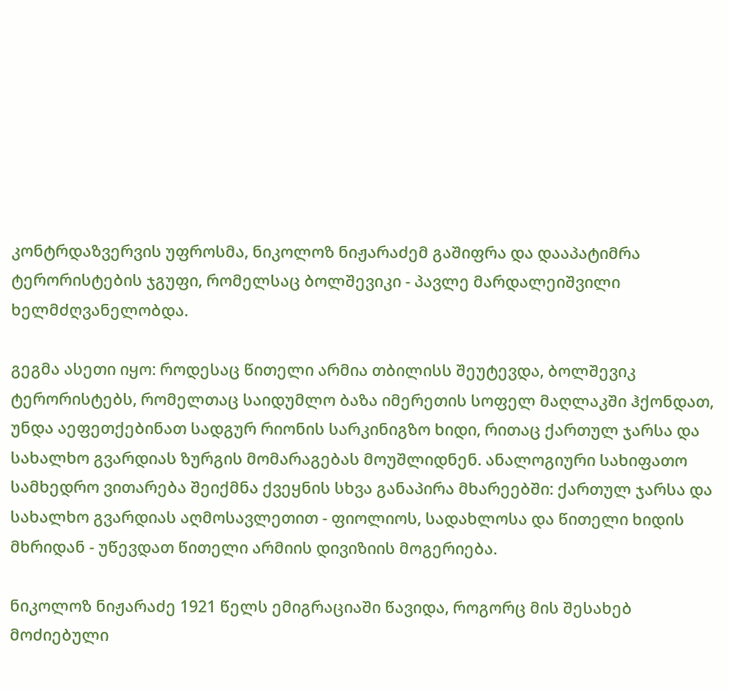კონტრდაზვერვის უფროსმა, ნიკოლოზ ნიჟარაძემ გაშიფრა და დააპატიმრა ტერორისტების ჯგუფი, რომელსაც ბოლშევიკი - პავლე მარდალეიშვილი ხელმძღვანელობდა.

გეგმა ასეთი იყო: როდესაც წითელი არმია თბილისს შეუტევდა, ბოლშევიკ ტერორისტებს, რომელთაც საიდუმლო ბაზა იმერეთის სოფელ მაღლაკში ჰქონდათ, უნდა აეფეთქებინათ სადგურ რიონის სარკინიგზო ხიდი, რითაც ქართულ ჯარსა და სახალხო გვარდიას ზურგის მომარაგებას მოუშლიდნენ. ანალოგიური სახიფათო სამხედრო ვითარება შეიქმნა ქვეყნის სხვა განაპირა მხარეებში: ქართულ ჯარსა და სახალხო გვარდიას აღმოსავლეთით - ფიოლიოს, სადახლოსა და წითელი ხიდის მხრიდან - უწევდათ წითელი არმიის დივიზიის მოგერიება.

ნიკოლოზ ნიჟარაძე 1921 წელს ემიგრაციაში წავიდა, როგორც მის შესახებ მოძიებული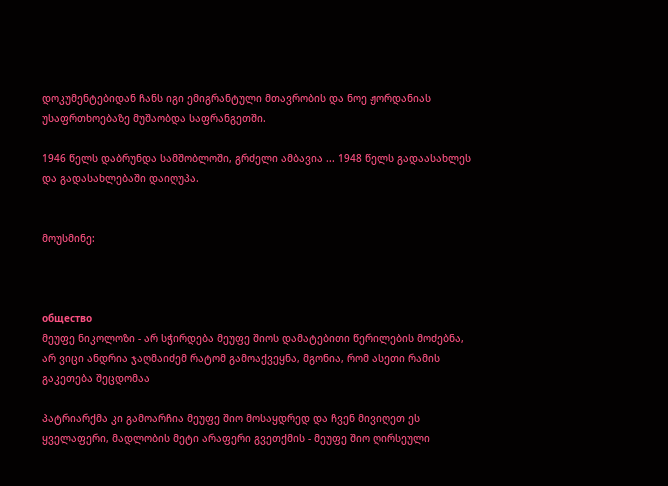დოკუმენტებიდან ჩანს იგი ემიგრანტული მთავრობის და ნოე ჟორდანიას უსაფრთხოებაზე მუშაობდა საფრანგეთში.

1946 წელს დაბრუნდა სამშობლოში, გრძელი ამბავია ... 1948 წელს გადაასახლეს და გადასახლებაში დაიღუპა.


მოუსმინე:



общество
მეუფე ნიკოლოზი - არ სჭირდება მეუფე შიოს დამატებითი წერილების მოძებნა, არ ვიცი ანდრია ჯაღმაიძემ რატომ გამოაქვეყნა, მგონია, რომ ასეთი რამის გაკეთება შეცდომაა

პატრიარქმა კი გამოარჩია მეუფე შიო მოსაყდრედ და ჩვენ მივიღეთ ეს ყველაფერი, მადლობის მეტი არაფერი გვეთქმის - მეუფე შიო ღირსეული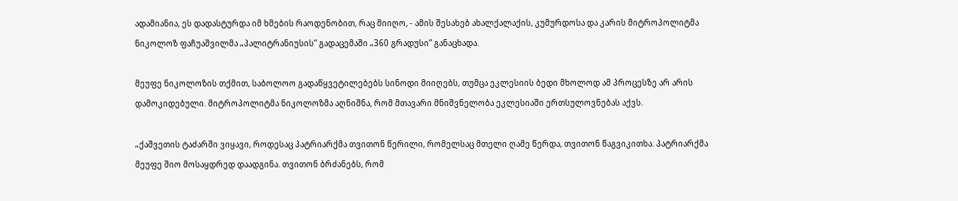ადამიანია, ეს დადასტურდა იმ ხმების რაოდენობით, რაც მიიღო, - ამის შესახებ ახალქალაქის, კუმურდოსა და კარის მიტროპოლიტმა ნიკოლოზ ფაჩუაშვილმა „პალიტრანიუსის“ გადაცემაში „360 გრადუსი“ განაცხადა.

მეუფე ნიკოლოზის თქმით, საბოლოო გადაწყვეტილებებს სინოდი მიიღებს, თუმცა ეკლესიის ბედი მხოლოდ ამ პროცესზე არ არის დამოკიდებული. მიტროპოლიტმა ნიკოლოზმა აღნიშნა, რომ მთავარი მნიშვნელობა ეკლესიაში ერთსულოვნებას აქვს.

„ქაშვეთის ტაძარში ვიყავი, როდესაც პატრიარქმა თვითონ წერილი, რომელსაც მთელი ღამე წერდა, თვითონ წაგვიკითხა. პატრიარქმა მეუფე შიო მოსაყდრედ დაადგინა. თვითონ ბრძანებს, რომ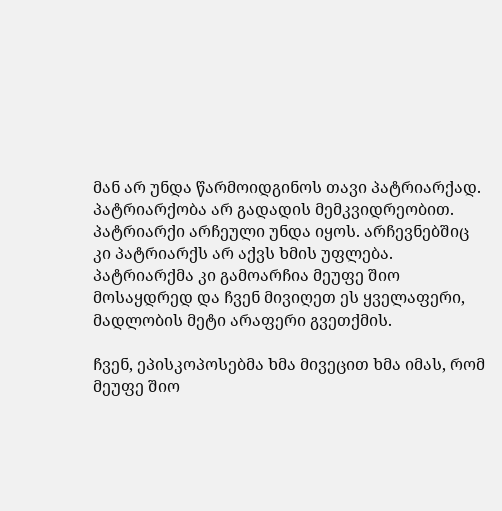მან არ უნდა წარმოიდგინოს თავი პატრიარქად. პატრიარქობა არ გადადის მემკვიდრეობით. პატრიარქი არჩეული უნდა იყოს. არჩევნებშიც კი პატრიარქს არ აქვს ხმის უფლება. პატრიარქმა კი გამოარჩია მეუფე შიო მოსაყდრედ და ჩვენ მივიღეთ ეს ყველაფერი, მადლობის მეტი არაფერი გვეთქმის.

ჩვენ, ეპისკოპოსებმა ხმა მივეცით ხმა იმას, რომ მეუფე შიო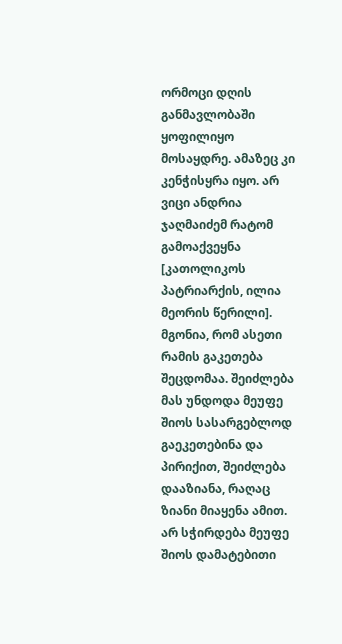ორმოცი დღის განმავლობაში ყოფილიყო მოსაყდრე. ამაზეც კი კენჭისყრა იყო. არ ვიცი ანდრია ჯაღმაიძემ რატომ გამოაქვეყნა [კათოლიკოს პატრიარქის, ილია მეორის წერილი]. მგონია, რომ ასეთი რამის გაკეთება შეცდომაა. შეიძლება მას უნდოდა მეუფე შიოს სასარგებლოდ გაეკეთებინა და პირიქით, შეიძლება დააზიანა, რაღაც ზიანი მიაყენა ამით. არ სჭირდება მეუფე შიოს დამატებითი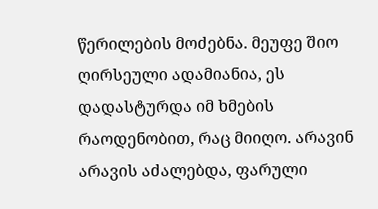წერილების მოძებნა. მეუფე შიო ღირსეული ადამიანია, ეს დადასტურდა იმ ხმების რაოდენობით, რაც მიიღო. არავინ არავის აძალებდა, ფარული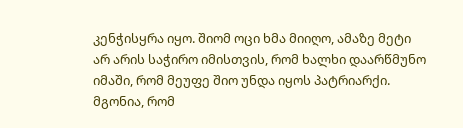კენჭისყრა იყო. შიომ ოცი ხმა მიიღო, ამაზე მეტი არ არის საჭირო იმისთვის, რომ ხალხი დაარწმუნო იმაში, რომ მეუფე შიო უნდა იყოს პატრიარქი. მგონია, რომ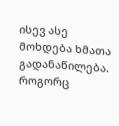ისევ ასე მოხდება ხმათა გადანაწილება. როგორც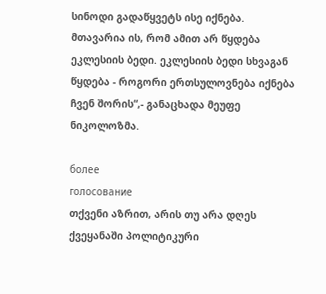სინოდი გადაწყვეტს ისე იქნება. მთავარია ის, რომ ამით არ წყდება ეკლესიის ბედი. ეკლესიის ბედი სხვაგან წყდება - როგორი ერთსულოვნება იქნება ჩვენ შორის“,- განაცხადა მეუფე ნიკოლოზმა.

более
голосование
თქვენი აზრით, არის თუ არა დღეს ქვეყანაში პოლიტიკური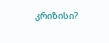კრიზისი?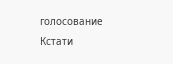голосование
Кстати